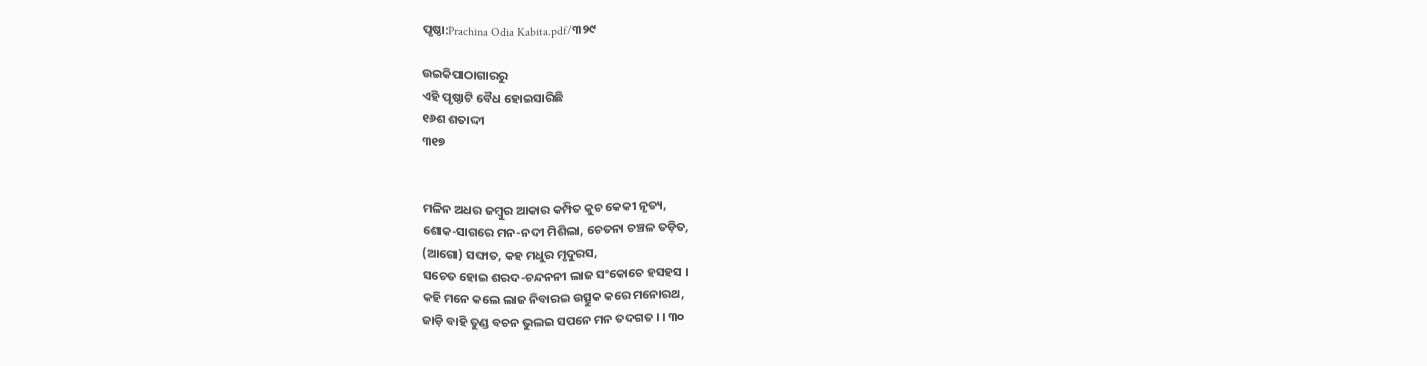ପୃଷ୍ଠା:Prachina Odia Kabita.pdf/୩୨୯

ଉଇକିପାଠାଗାର‌ରୁ
ଏହି ପୃଷ୍ଠାଟି ବୈଧ ହୋଇସାରିଛି
୧୬ଶ ଶତାଦ୍ଦୀ
୩୧୭


ମଳିନ ଅଧର ଜମ୍ବୁର ଆକାର କମ୍ପିତ କୁଚ କେକୀ ନୃତ୍ୟ,
ଶୋକ-ସାଗରେ ମନ-ନଦୀ ମିଶିଲା, ଚେତନା ଚଞ୍ଚଳ ତଡ଼ିତ,
(ଆଗୋ) ସଙ୍ଘାତ, କହ ମଧୁର ମୃଦୁରସ,
ସଚେତ ହୋଇ ଶରଦ-ଚନ୍ଦନନୀ ଲାଜ ସଂକୋଚେ ହସହସ ।
କହି ମନେ କଲେ ଲାଜ ନିବାରଇ ଉତ୍ସୁକ କରେ ମନୋରଥ,
ଜାଡ଼ି ବାହି ତୁଣ୍ଡ ବଚନ ଭୁଲଇ ସପନେ ମନ ତଦଗତ । । ୩୦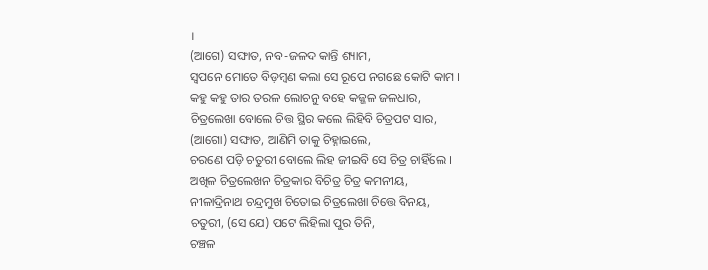।
(ଆଗେ) ସଙ୍ଘାତ, ନବ-ଜଳଦ କାନ୍ତି ଶ୍ୟାମ,
ସ୍ୱପନେ ମୋତେ ବିଡ଼ମ୍ବଣ କଲା ସେ ରୂପେ ନଗଛେ କୋଟି କାମ ।
କହୁ କହୁ ତାର ତରଳ ଲୋଚନୁ ବହେ କଜ୍ଜଳ ଜଳଧାର,
ଚିତ୍ରଲେଖା ବୋଲେ ଚିତ୍ତ ସ୍ଥିର କଲେ ଲିହିବି ଚିତ୍ରପଟ ସାର,
(ଆଗୋ) ସଙ୍ଘାତ, ଆଣିମି ତାକୁ ଚିହ୍ନାଇଲେ,
ଚରଣେ ପଡ଼ି ଚତୁରୀ ବୋଲେ ଲିହ ଜୀଇବି ସେ ଚିତ୍ର ଚାହିଁଲେ ।
ଅଖିଳ ଚିତ୍ରଲେଖନ ଚିତ୍ରକାର ବିଚିତ୍ର ଚିତ୍ର କମନୀୟ,
ନୀଳାଦ୍ରିନାଥ ଚନ୍ଦ୍ରମୁଖ ଚିତୋଇ ଚିତ୍ରଲେଖା ଚିତ୍ତେ ବିନୟ,
ଚତୁରୀ, (ସେ ଯେ) ପଟେ ଲିହିଲା ପୁର ତିନି,
ଚଞ୍ଚଳ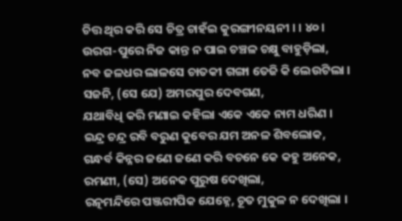ଚିତ୍ତ ଥିର କରି ସେ ଚିତ୍ର ଚାହଁଇ କୁରଙ୍ଗୀନୟନୀ । । ୪୦ ।
ଉରଗ-ପୁରେ ନିଜ କାନ୍ତ ନ ପାଇ ଚଞ୍ଚଳ ଚକ୍ଷୁ ବାହୁଡ଼ିଲା,
ନବ ଜଳଧର ଲାଳସେ ଚାତକୀ ଗଙ୍ଗା ତେଜି କି ଲେଉଟିଲା ।
ସଜନି, (ସେ ଯେ) ଅମରପୁର ଦେବଗଣ,
ଯଥାବିଧି କରି ମଣାଇ କହିଲା ଏକେ ଏକେ ନାମ ଧରିଣ ।
ଇନ୍ଦ୍ର ଚନ୍ଦ୍ର ରବି ବରୁଣ କୁବେର ଯମ ଅନଳ ଶିବଲୋକ,
ଗନ୍ଧର୍ବ କିନ୍ନର ଜଣେ ଜଣେ କରି ବଚନେ କେ କହୁ ଅନେକ,
ରମଣୀ, (ସେ) ଅନେକ ପୁରୁଷ ଦେଖିଲା,
ରତ୍ନମନ୍ଦିରେ ପଞ୍ଜରୀପିକ ଯେହ୍ନେ, ଚୂତ ମୁକୁଳ ନ ଦେଖିଲା ।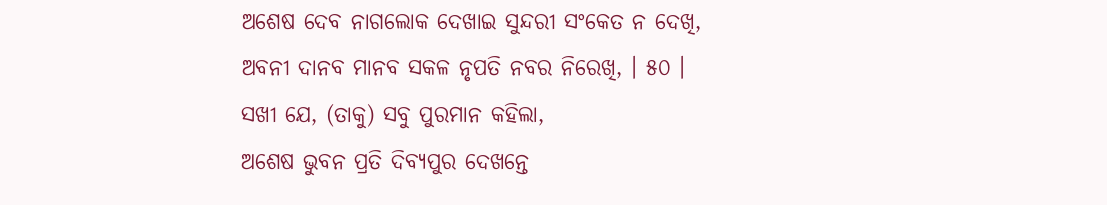ଅଶେଷ ଦେବ ନାଗଲୋକ ଦେଖାଇ ସୁନ୍ଦରୀ ସଂକେତ ନ ଦେଖି,
ଅବନୀ ଦାନବ ମାନବ ସକଳ ନୃପତି ନବର ନିରେଖି, । ୫୦ ।
ସଖୀ ଯେ, (ତାକୁ) ସବୁ ପୁରମାନ କହିଲା,
ଅଶେଷ ଭୁବନ ପ୍ରତି ଦିବ୍ୟପୁର ଦେଖନ୍ତେ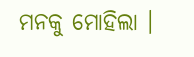ମନକୁ ମୋହିଲା ।